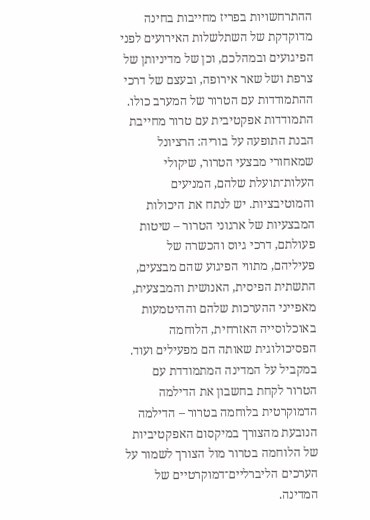ההתרחשויות בפריז מחייבות בחינה מדוקדקת של השתלשלות האירועים לפני הפיגועים ובמהלכם, וכן של מדיניותן של צרפת ושל שאר אירופה, ובעצם של דרכי ההתמודדות עם הטרור של המערב כולו.
התמודדות אפקטיבית עם טרור מחייבת הבנת התופעה על בוריה: הרציונל שמאחורי מבצעי הטרור, שיקולי העלות־תועלת שלהם, המניעים והמוטיבציות. יש לנתח את היכולות המבצעיות של ארגוני הטרור – שיטות פעולתם, דרכי גיוס והכשרה של פעיליהם, מתווי הפיגוע שהם מבצעים, התשתית הפיסית, האנושית והמבצעית, מאפייני ההערכות שלהם וההיטמעות באוכלוסייה האזרחית, הלוחמה הפסיכולוגית שאותה הם מפעילים ועוד. במקביל על המדינה המתמודדת עם הטרור לקחת בחשבון את הדילמה הדמוקרטית בלוחמה בטרור – הדילמה הנובעת מהצורך במיקסום האפקטיביות של הלוחמה בטרור מול הצורך לשמור על הערכים הליברליים־דמוקרטיים של המדינה.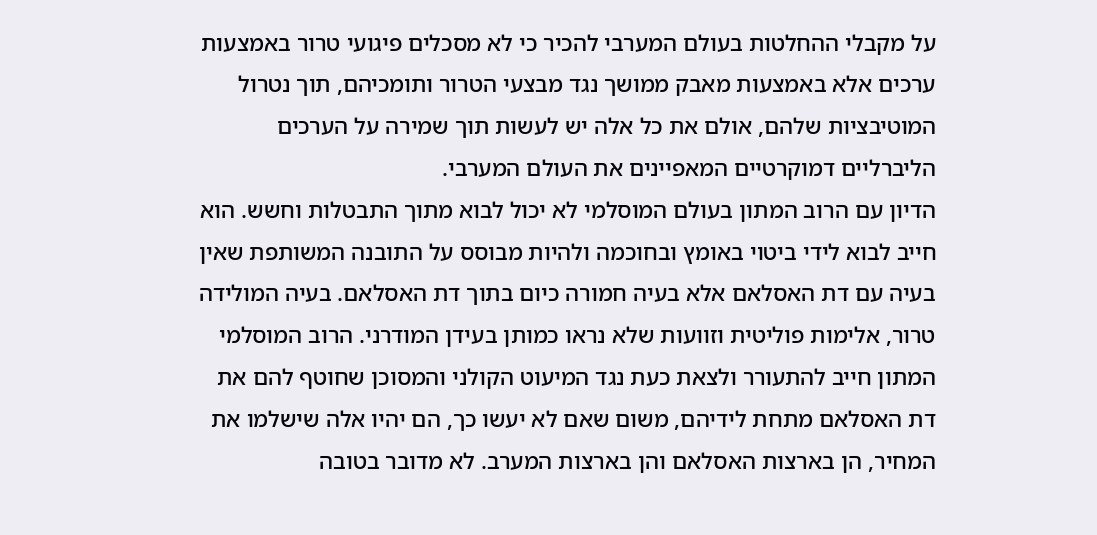על מקבלי ההחלטות בעולם המערבי להכיר כי לא מסכלים פיגועי טרור באמצעות ערכים אלא באמצעות מאבק ממושך נגד מבצעי הטרור ותומכיהם, תוך נטרול המוטיבציות שלהם, אולם את כל אלה יש לעשות תוך שמירה על הערכים הליברליים דמוקרטיים המאפיינים את העולם המערבי.
הדיון עם הרוב המתון בעולם המוסלמי לא יכול לבוא מתוך התבטלות וחשש. הוא חייב לבוא לידי ביטוי באומץ ובחוכמה ולהיות מבוסס על התובנה המשותפת שאין בעיה עם דת האסלאם אלא בעיה חמורה כיום בתוך דת האסלאם. בעיה המולידה טרור, אלימות פוליטית וזוועות שלא נראו כמותן בעידן המודרני. הרוב המוסלמי המתון חייב להתעורר ולצאת כעת נגד המיעוט הקולני והמסוכן שחוטף להם את דת האסלאם מתחת לידיהם, משום שאם לא יעשו כך, הם יהיו אלה שישלמו את המחיר, הן בארצות האסלאם והן בארצות המערב. לא מדובר בטובה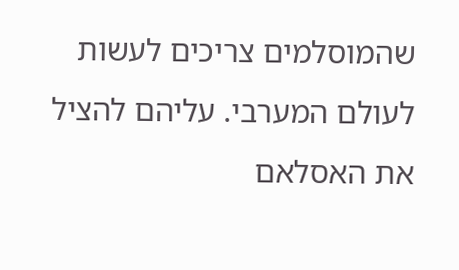שהמוסלמים צריכים לעשות לעולם המערבי. עליהם להציל את האסלאם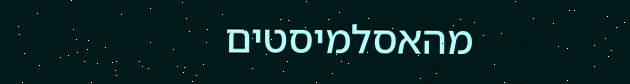מהאסלמיסטים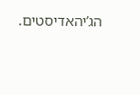הג’יהאדיסטים.